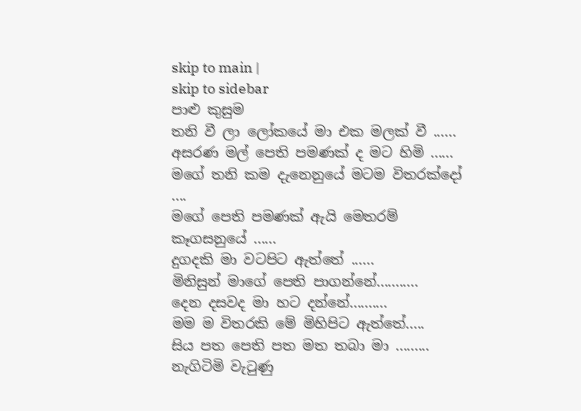skip to main |
skip to sidebar
පාළු කුසුම
තනි වී ලා ලෝකයේ මා එක මලක් වී ......
අසරණ මල් පෙති පමණක් ද මට හිමි ......
මගේ තනි කම දැනෙනුයේ මටම විතරක්දෝ ....
මගේ පෙති පමණක් ඇයි මෙතරම් කෑගසනුයේ ......
දුගදකි මා වටපිට ඇත්තේ ......
මිනිසුන් මාගේ පෙති පාගන්නේ...........
දෙන දසවද මා හට දන්නේ..........
මම ම විතරකි මේ මිහිපිට ඇත්තේ.....
සිය පත පෙති පත මත තබා මා .........
නැගිටිමි වැටුණු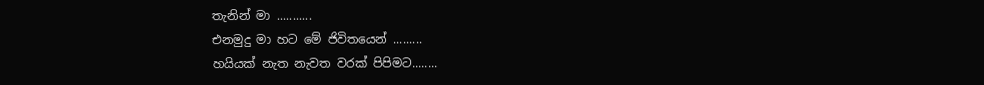තැනින් මා ...........
එනමුදු මා හට මේ ජිවිතයෙන් .........
හයියක් නැත නැවත වරක් පිපිමට........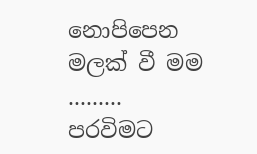නොපිපෙන මලක් වී මම .........
පරවිමට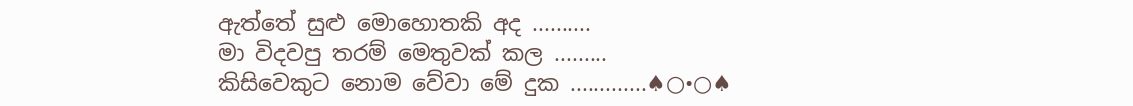ඇත්තේ සුළු මොහොතකි අද ..........
මා විදවපු තරම් මෙතුවක් කල .........
කිසිවෙකුට නොම වේවා මේ දුක .............♠○•○♠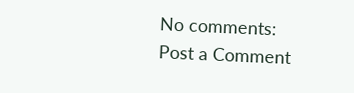No comments:
Post a Comment